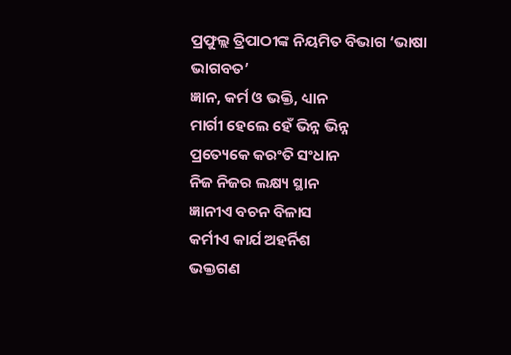ପ୍ରଫୁଲ୍ଲ ତ୍ରିପାଠୀଙ୍କ ନିୟମିତ ବିଭାଗ ‘ଭାଷା ଭାଗବତ’
ଜ୍ଞାନ, କର୍ମ ଓ ଭକ୍ତି, ଧ୍ୟାନ
ମାର୍ଗୀ ହେଲେ ହେଁ ଭିନ୍ନ ଭିନ୍ନ
ପ୍ରତ୍ୟେକେ କରଂତି ସଂଧାନ
ନିଜ ନିଜର ଲକ୍ଷ୍ୟ ସ୍ଥାନ
ଜ୍ଞାନୀଏ ବଚନ ବିଳାସ
କର୍ମୀଏ କାର୍ଯ ଅହର୍ନିଶ
ଭକ୍ତଗଣ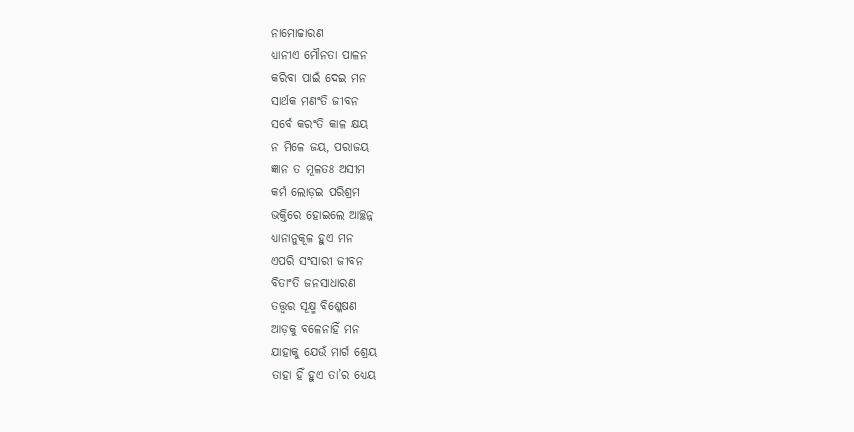ନାମୋଚ୍ଚାରଣ
ଧ୍ୟାନୀଏ ମୌନତା ପାଳନ
କରିବା ପାଇଁ ଦେଇ ମନ
ସାର୍ଥକ ମଣଂତି ଜୀବନ
ସର୍ବେ କରଂତି କାଳ କ୍ଷୟ
ନ ମିଳେ ଜୟ, ପରାଜୟ
ଜ୍ଞାନ ତ ମୂଳତଃ ଅସୀମ
କର୍ମ ଲୋଡ଼ଇ ପରିଶ୍ରମ
ଭକ୍ତିରେ ହୋଇଲେ ଆଚ୍ଛନ୍ନ
ଧ୍ୟାନାନୁକୂଳ ହୁଏ ମନ
ଏପରି ସଂସାରୀ ଜୀବନ
ବିତାଂତି ଜନସାଧାରଣ
ତତ୍ତ୍ବର ସୂକ୍ଷ୍ମ ବିଶ୍ଳେଷଣ
ଆଡ଼କୁ ବଳେନାହିଁ ମନ
ଯାହାକୁ ଯେଉଁ ମାର୍ଗ ଶ୍ରେୟ
ତାହା ହିଁ ହୁଏ ତା’ର ଧ୍ୟେୟ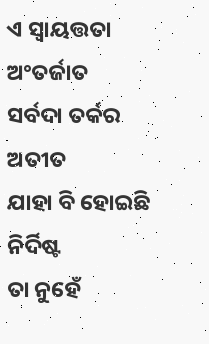ଏ ସ୍ବାୟତ୍ତତା ଅଂତର୍ଜାତ
ସର୍ବଦା ତର୍କର ଅତୀତ
ଯାହା ବି ହୋଇଛି ନିର୍ଦିଷ୍ଟ
ତା ନୁହେଁ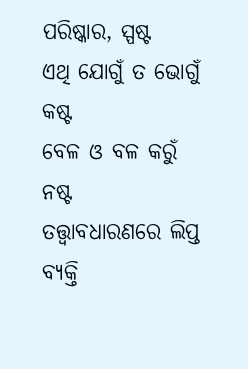ପରିଷ୍କାର, ସ୍ପଷ୍ଟ
ଏଥି ଯୋଗୁଁ ତ ଭୋଗୁଁ କଷ୍ଟ
ବେଳ ଓ ବଳ କରୁଁ ନଷ୍ଟ
ତତ୍ତ୍ବାବଧାରଣରେ ଲିପ୍ତ
ବ୍ୟକ୍ତି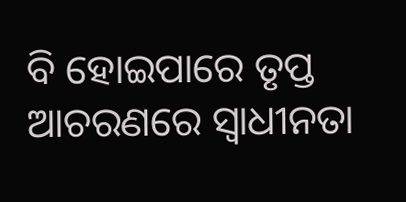ବି ହୋଇପାରେ ତୃପ୍ତ
ଆଚରଣରେ ସ୍ବାଧୀନତା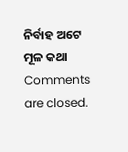ନିର୍ବାହ ଅଟେ ମୂଳ କଥା
Comments are closed.